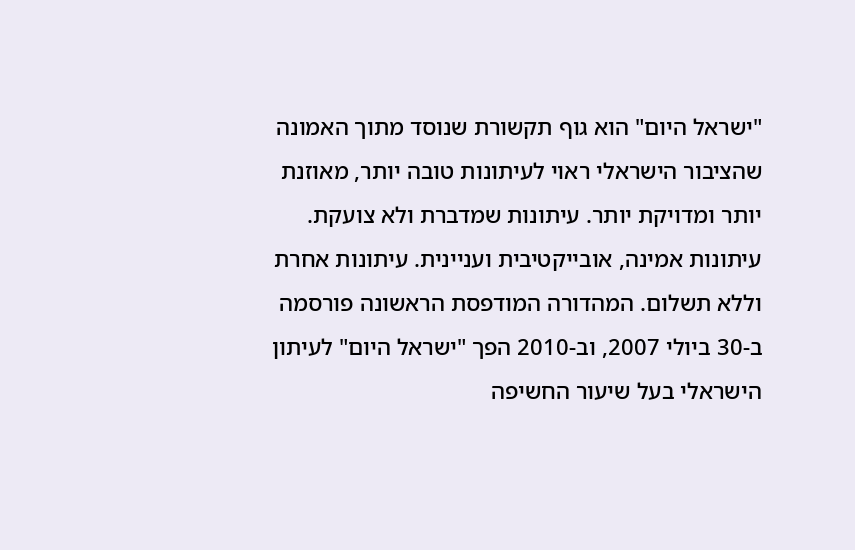"ישראל היום" הוא גוף תקשורת שנוסד מתוך האמונה שהציבור הישראלי ראוי לעיתונות טובה יותר, מאוזנת יותר ומדויקת יותר. עיתונות שמדברת ולא צועקת. עיתונות אמינה, אובייקטיבית ועניינית. עיתונות אחרת וללא תשלום. המהדורה המודפסת הראשונה פורסמה ב-30 ביולי 2007, וב-2010 הפך "ישראל היום" לעיתון הישראלי בעל שיעור החשיפה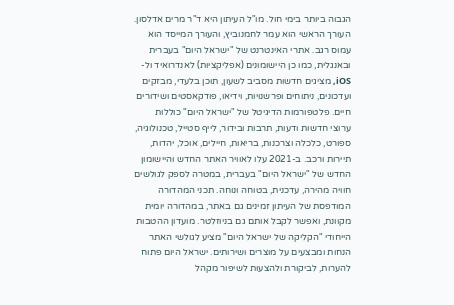הגבוה ביותר בימי חול. מו"ל העיתון היא ד"ר מרים אדלסון. העורך הראשי הוא עמר לחמנוביץ, והעורך המייסד הוא עמוס רגב. אתרי האינטרנט של "ישראל היום" בעברית ובאנגלית, כמו כן היישומונים (אפליקציות) לאנדרואיד ול-iOS, מציגים חדשות מסביב לשעון, תוכן בלעדי, מבזקים ועדכונים, ניתוחים ופרשנויות, וידיאו, פודקאסטים ושידורים חיים. פלטפורמות הדיגיטל של "ישראל היום" כוללות ערוצי חדשות ודעות, תרבות ובידור, לייף סטייל, טכנולוגיה, ספורט, כלכלה וצרכנות, בריאות, חיילים, אוכל, יהדות, תיירות ורכב. ב-2021 עלו לאוויר האתר החדש והיישומון החדש של "ישראל היום" בעברית, במטרה לספק לגולשים חוויה מהירה, עדכנית, בטוחה ונוחה. תכני המהדורה המודפסת של העיתון זמינים גם באתר, במהדורה יומית מקוונת, ואפשר לקבל אותם גם בניוזלטר. מועדון ההטבות הייחודי "הקליקה של ישראל היום" מציע לגולשי האתר הנחות ומבצעים על מוצרים ושירותים. ישראל היום פתוח להערות, לביקורת ולהצעות לשיפור מקהל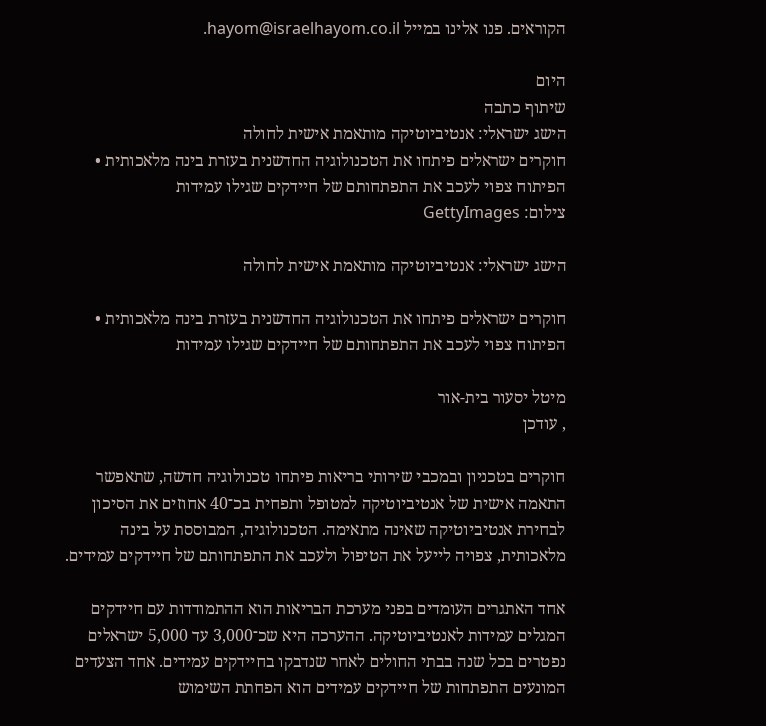הקוראים. פנו אלינו במייל hayom@israelhayom.co.il.

היום
שיתוף כתבה
הישג ישראלי: אנטיביוטיקה מותאמת אישית לחולה
חוקרים ישראלים פיתחו את הטכנולוגיה החדשנית בעזרת בינה מלאכותית • הפיתוח צפוי לעכב את התפתחותם של חיידקים שגילו עמידות
צילום: GettyImages

הישג ישראלי: אנטיביוטיקה מותאמת אישית לחולה

חוקרים ישראלים פיתחו את הטכנולוגיה החדשנית בעזרת בינה מלאכותית • הפיתוח צפוי לעכב את התפתחותם של חיידקים שגילו עמידות

מיטל יסעור בית-אור
, עודכן

חוקרים בטכניון ובמכבי שירותי בריאות פיתחו טכנולוגיה חדשה, שתאפשר התאמה אישית של אנטיביוטיקה למטופל ותפחית בכ־40 אחוזים את הסיכון לבחירת אנטיביוטיקה שאינה מתאימה. הטכנולוגיה, המבוססת על בינה מלאכותית, צפויה לייעל את הטיפול ולעכב את התפתחותם של חיידקים עמידים.

אחד האתגרים העומדים בפני מערכת הבריאות הוא ההתמודדות עם חיידקים המגלים עמידות לאנטיביוטיקה. ההערכה היא שכ־3,000 עד 5,000 ישראלים נפטרים בכל שנה בבתי החולים לאחר שנדבקו בחיידקים עמידים. אחד הצעדים המונעים התפתחות של חיידקים עמידים הוא הפחתת השימוש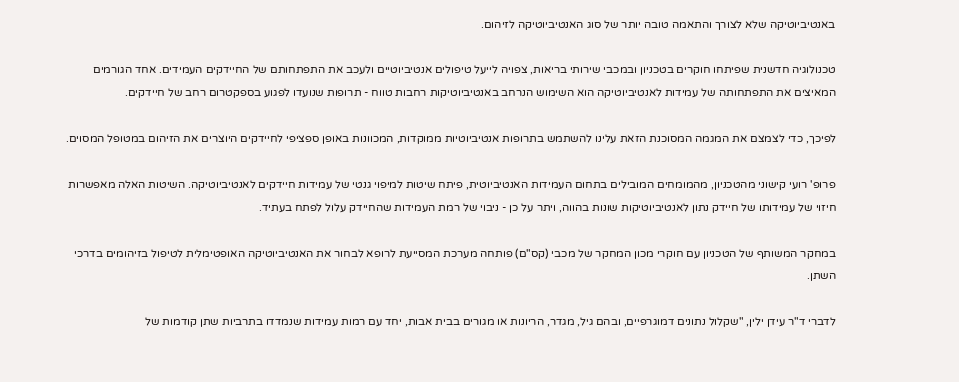באנטיביוטיקה שלא לצורך והתאמה טובה יותר של סוג האנטיביוטיקה לזיהום.

טכנולוגיה חדשנית שפיתחו חוקרים בטכניון ובמכבי שירותי בריאות, צפויה לייעל טיפולים אנטיביוטיים ולעכב את התפתחותם של החיידקים העמידים. אחד הגורמים המאיצים את התפתחותה של עמידות לאנטיביוטיקה הוא השימוש הנרחב באנטיביוטיקות רחבות טווח - תרופות שנועדו לפגוע בספקטרום רחב של חיידקים.

לפיכך, כדי לצמצם את המגמה המסוכנת הזאת עלינו להשתמש בתרופות אנטיביוטיות ממוקדות, המכוונות באופן ספציפי לחיידקים היוצרים את הזיהום במטופל המסוים.

פרופ' רועי קישוני מהטכניון, מהמומחים המובילים בתחום העמידות האנטיביוטית, פיתח שיטות למיפוי גנטי של עמידות חיידקים לאנטיביוטיקה. השיטות האלה מאפשרות חיזוי של עמידותו של חיידק נתון לאנטיביוטיקות שונות בהווה, ויתר על כן - ניבוי של רמת העמידות שהחיידק עלול לפתח בעתיד.

במחקר המשותף של הטכניון עם חוקרי מכון המחקר של מכבי (קס"ם) פותחה מערכת המסייעת לרופא לבחור את האנטיביוטיקה האופטימלית לטיפול בזיהומים בדרכי השתן.

לדברי ד"ר עידן ילין, "שקלול נתונים דמוגרפיים, ובהם גיל, מגדר, הריונות או מגורים בבית אבות, יחד עם רמות עמידות שנמדדו בתרביות שתן קודמות של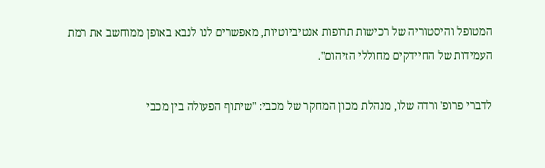המטופל והיסטוריה של רכישות תרופות אנטיביוטיות, מאפשרים לנו לנבא באופן ממוחשב את רמת העמידות של החיידקים מחוללי הזיהום".

לדברי פרופ' ורדה שלו, מנהלת מכון המחקר של מכבי: "שיתוף הפעולה בין מכבי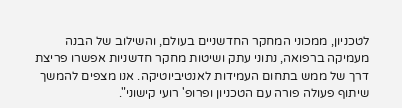לטכניון, ממכוני המחקר החדשניים בעולם, והשילוב של הבנה מעמיקה ברפואה, נתוני עתק ושיטות מחקר חדשניות אפשרו פריצת דרך של ממש בתחום העמידות לאנטיביוטיקה. אנו מצפים להמשך שיתוף פעולה פורה עם הטכניון ופרופ' רועי קישוני".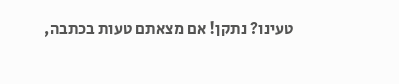טעינו? נתקן! אם מצאתם טעות בכתבה,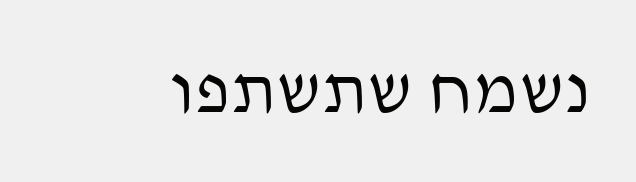נשמח שתשתפו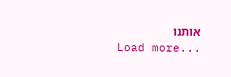אותנו
Load more...